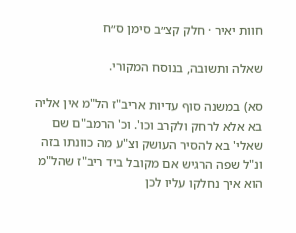חוות יאיר · חלק קצ״ב סימן ס״ח

שאלה ותשובה, בנוסח המקורי.

סא) במשנה סוף עדיות אריב"ז הל"מ אין אליה בא אלא לרחק ולקרב וכו'. וכ' הרמב"ם שם שאלי' בא להסיר העושק וצ"ע מה כוונתו בזה ונ"ל שפה הרגיש אם מקובל ביד ריב"ז שהל"מ הוא איך נחלקו עליו לכן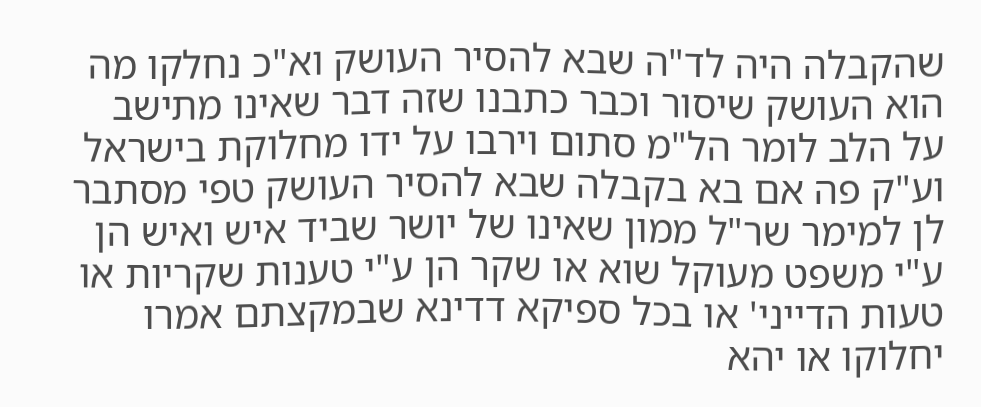שהקבלה היה לד"ה שבא להסיר העושק וא"כ נחלקו מה הוא העושק שיסור וכבר כתבנו שזה דבר שאינו מתישב על הלב לומר הל"מ סתום וירבו על ידו מחלוקת בישראל וע"ק פה אם בא בקבלה שבא להסיר העושק טפי מסתבר לן למימר שר"ל ממון שאינו של יושר שביד איש ואיש הן ע"י משפט מעוקל שוא או שקר הן ע"י טענות שקריות או טעות הדייני' או בכל ספיקא דדינא שבמקצתם אמרו יחלוקו או יהא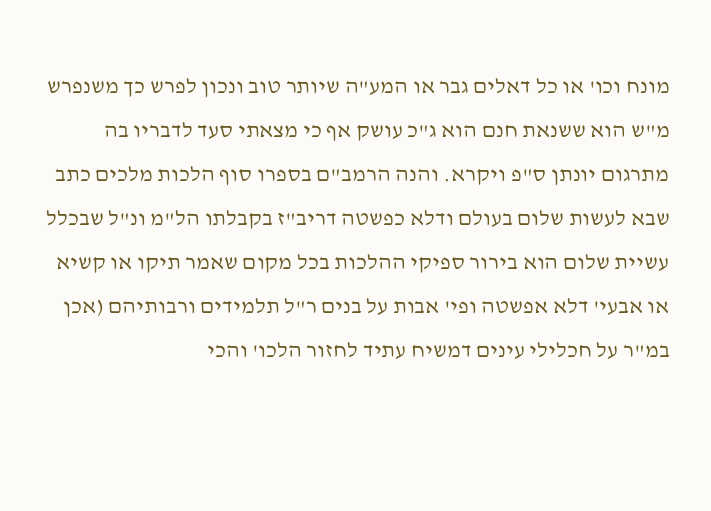מונח וכו' או כל דאלים גבר או המע"ה שיותר טוב ונכון לפרש כך משנפרש מ"ש הוא ששנאת חנם הוא ג"כ עושק אף כי מצאתי סעד לדבריו בה מתרגום יונתן ס"פ ויקרא. והנה הרמב"ם בספרו סוף הלכות מלכים כתב שבא לעשות שלום בעולם ודלא כפשטה דריב"ז בקבלתו הל"מ ונ"ל שבכלל עשיית שלום הוא בירור ספיקי ההלכות בכל מקום שאמר תיקו או קשיא או אבעי' דלא אפשטה ופי' אבות על בנים ר"ל תלמידים ורבותיהם (אכן במ"ר על חכלילי עינים דמשיח עתיד לחזור הלכו' והכי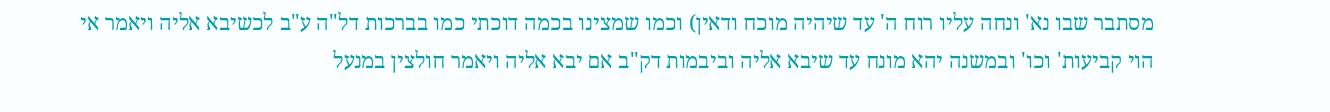מסתבר שבו נא' ונחה עליו רוח ה' עד שיהיה מוכח ודאין) וכמו שמצינו בכמה דוכתי כמו בברכות דל"ה ע"ב לכשיבא אליה ויאמר אי הוי קביעות' וכו' ובמשנה יהא מונח עד שיבא אליה וביבמות דק"ב אם יבא אליה ויאמר חולצין במנעל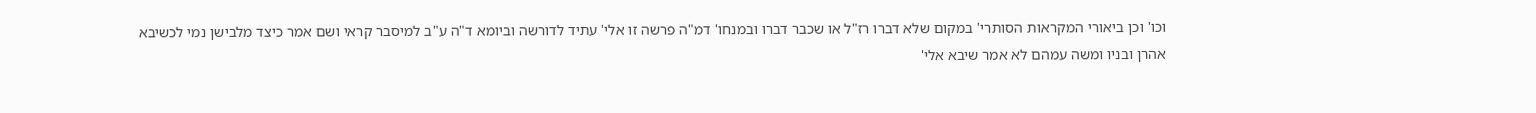וכו' וכן ביאורי המקראות הסותרי' במקום שלא דברו רז"ל או שכבר דברו ובמנחו' דמ"ה פרשה זו אלי' עתיד לדורשה וביומא ד"ה ע"ב למיסבר קראי ושם אמר כיצד מלבישן נמי לכשיבא אהרן ובניו ומשה עמהם לא אמר שיבא אלי'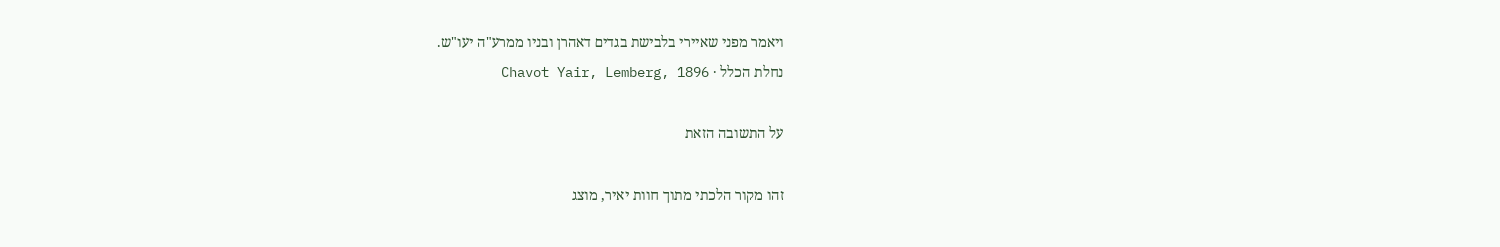ויאמר מפני שאיירי בלבישת בגדים דאהרן ובניו ממרע"ה יעו"ש.
נחלת הכלל · Chavot Yair, Lemberg, 1896

על התשובה הזאת

זהו מקור הלכתי מתוך חוות יאיר, מוצג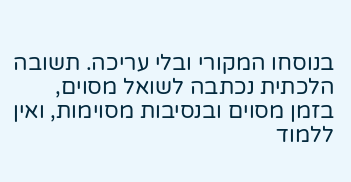בנוסחו המקורי ובלי עריכה. תשובה הלכתית נכתבה לשואל מסוים, בזמן מסוים ובנסיבות מסוימות, ואין ללמוד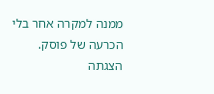ממנה למקרה אחר בלי הכרעה של פוסק. הצגתה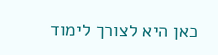כאן היא לצורך לימוד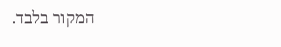המקור בלבד.